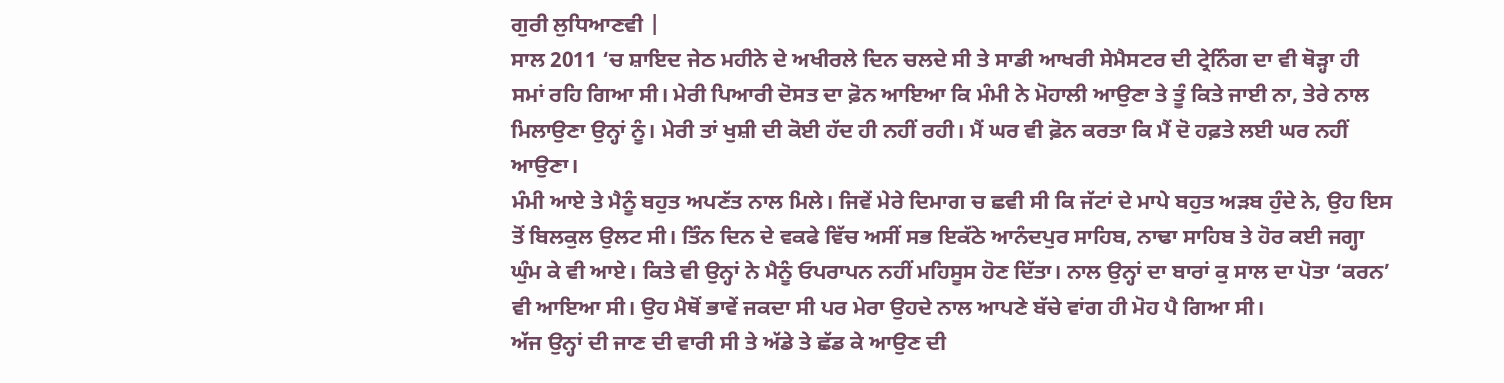ਗੁਰੀ ਲੁਧਿਆਣਵੀ |
ਸਾਲ 2011 ‘ਚ ਸ਼ਾਇਦ ਜੇਠ ਮਹੀਨੇ ਦੇ ਅਖੀਰਲੇ ਦਿਨ ਚਲਦੇ ਸੀ ਤੇ ਸਾਡੀ ਆਖਰੀ ਸੇਮੈਸਟਰ ਦੀ ਟ੍ਰੇਨਿੰਗ ਦਾ ਵੀ ਥੋੜ੍ਹਾ ਹੀ ਸਮਾਂ ਰਹਿ ਗਿਆ ਸੀ। ਮੇਰੀ ਪਿਆਰੀ ਦੋਸਤ ਦਾ ਫ਼ੋਨ ਆਇਆ ਕਿ ਮੰਮੀ ਨੇ ਮੋਹਾਲੀ ਆਉਣਾ ਤੇ ਤੂੰ ਕਿਤੇ ਜਾਈ ਨਾ, ਤੇਰੇ ਨਾਲ ਮਿਲਾਉਣਾ ਉਨ੍ਹਾਂ ਨੂੰ। ਮੇਰੀ ਤਾਂ ਖੁਸ਼ੀ ਦੀ ਕੋਈ ਹੱਦ ਹੀ ਨਹੀਂ ਰਹੀ। ਮੈਂ ਘਰ ਵੀ ਫ਼ੋਨ ਕਰਤਾ ਕਿ ਮੈਂ ਦੋ ਹਫ਼ਤੇ ਲਈ ਘਰ ਨਹੀਂ ਆਉਣਾ।
ਮੰਮੀ ਆਏ ਤੇ ਮੈਨੂੰ ਬਹੁਤ ਅਪਣੱਤ ਨਾਲ ਮਿਲੇ। ਜਿਵੇਂ ਮੇਰੇ ਦਿਮਾਗ ਚ ਛਵੀ ਸੀ ਕਿ ਜੱਟਾਂ ਦੇ ਮਾਪੇ ਬਹੁਤ ਅੜਬ ਹੁੰਦੇ ਨੇ, ਉਹ ਇਸ ਤੋਂ ਬਿਲਕੁਲ ਉਲਟ ਸੀ। ਤਿੰਨ ਦਿਨ ਦੇ ਵਕਫੇ ਵਿੱਚ ਅਸੀਂ ਸਭ ਇਕੱਠੇ ਆਨੰਦਪੁਰ ਸਾਹਿਬ, ਨਾਢਾ ਸਾਹਿਬ ਤੇ ਹੋਰ ਕਈ ਜਗ੍ਹਾ ਘੁੰਮ ਕੇ ਵੀ ਆਏ। ਕਿਤੇ ਵੀ ਉਨ੍ਹਾਂ ਨੇ ਮੈਨੂੰ ਓਪਰਾਪਨ ਨਹੀਂ ਮਹਿਸੂਸ ਹੋਣ ਦਿੱਤਾ। ਨਾਲ ਉਨ੍ਹਾਂ ਦਾ ਬਾਰਾਂ ਕੁ ਸਾਲ ਦਾ ਪੋਤਾ ‘ਕਰਨ’ ਵੀ ਆਇਆ ਸੀ। ਉਹ ਮੈਥੋਂ ਭਾਵੇਂ ਜਕਦਾ ਸੀ ਪਰ ਮੇਰਾ ਉਹਦੇ ਨਾਲ ਆਪਣੇ ਬੱਚੇ ਵਾਂਗ ਹੀ ਮੋਹ ਪੈ ਗਿਆ ਸੀ।
ਅੱਜ ਉਨ੍ਹਾਂ ਦੀ ਜਾਣ ਦੀ ਵਾਰੀ ਸੀ ਤੇ ਅੱਡੇ ਤੇ ਛੱਡ ਕੇ ਆਉਣ ਦੀ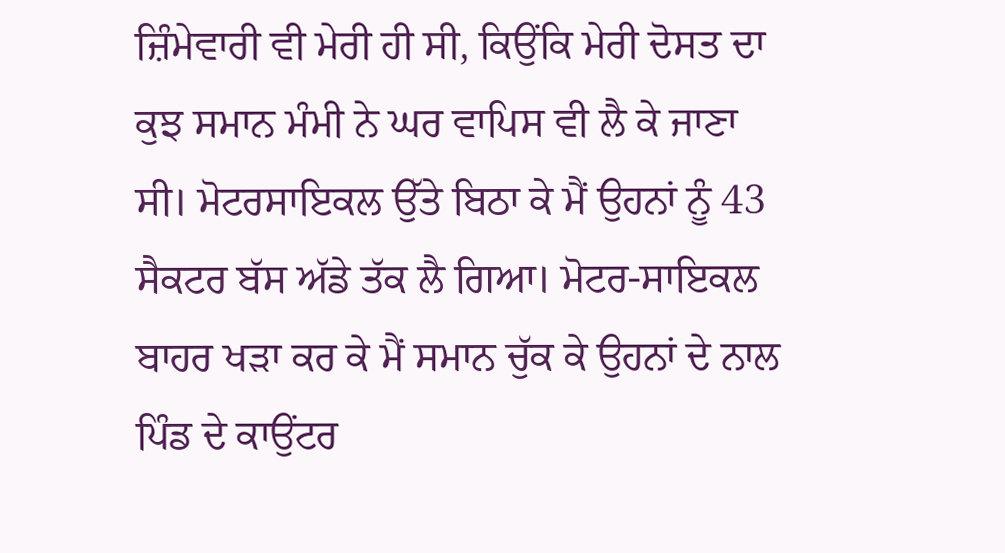ਜ਼ਿੰਮੇਵਾਰੀ ਵੀ ਮੇਰੀ ਹੀ ਸੀ, ਕਿਉਂਕਿ ਮੇਰੀ ਦੋਸਤ ਦਾ ਕੁਝ ਸਮਾਨ ਮੰਮੀ ਨੇ ਘਰ ਵਾਪਿਸ ਵੀ ਲੈ ਕੇ ਜਾਣਾ ਸੀ। ਮੋਟਰਸਾਇਕਲ ਉੱਤੇ ਬਿਠਾ ਕੇ ਮੈਂ ਉਹਨਾਂ ਨੂੰ 43 ਸੈਕਟਰ ਬੱਸ ਅੱਡੇ ਤੱਕ ਲੈ ਗਿਆ। ਮੋਟਰ-ਸਾਇਕਲ ਬਾਹਰ ਖੜਾ ਕਰ ਕੇ ਮੈਂ ਸਮਾਨ ਚੁੱਕ ਕੇ ਉਹਨਾਂ ਦੇ ਨਾਲ ਪਿੰਡ ਦੇ ਕਾਉਂਟਰ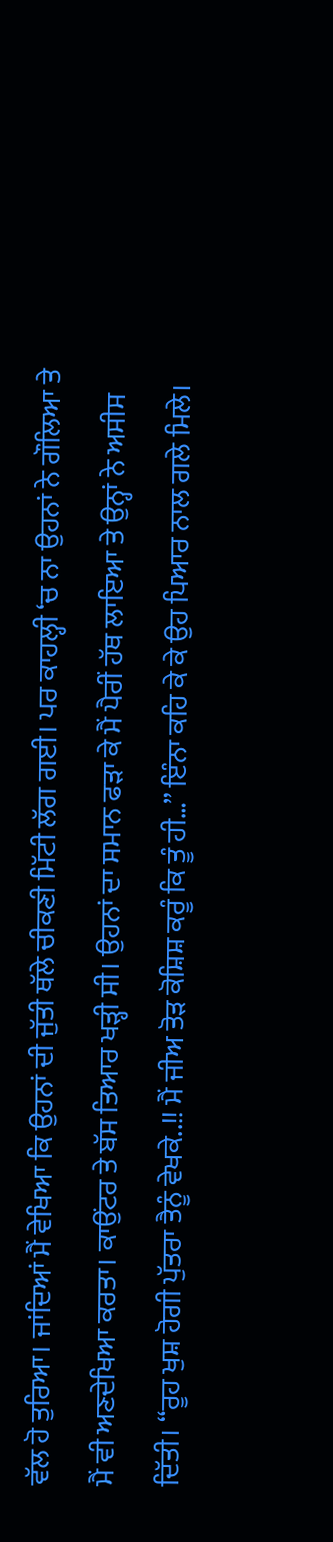ਵੱਲ ਹੋ ਤੁਰਿਆ। ਜਾਂਦਿਆਂ ਮੈਂ ਵੇਖਿਆ ਕਿ ਉਹਨਾਂ ਦੀ ਜੁੱਤੀ ਥੱਲੇ ਚੀਕਣੀ ਮਿੱਟੀ ਲੱਗ ਗਈ। ਪਰ ਕਾਹਲ੍ਹੀ ‘ਚ ਨਾ ਉਹਨਾਂ ਨੇ ਗੌਲਿਆ ਤੇ ਮੈਂ ਵੀ ਅਣਦੇਖਿਆ ਕਰਤਾ। ਕਾਉਂਟਰ ਤੇ ਬੱਸ ਤਿਆਰ ਖੜ੍ਹੀ ਸੀ। ਉਹਨਾਂ ਦਾ ਸਮਾਨ ਫੜਾ ਕੇ ਮੈਂ ਪੈਰੀਂ ਹੱਥ ਲਾਇਆ ਤੇ ਉਨ੍ਹਾਂ ਨੇ ਅਸੀਸ ਦਿੱਤੀ। “ਰੂਹ ਖੁਸ਼ ਹੋਗੀ ਪੁੱਤਰਾ ਤੈਨੂੰ ਵੇਖਕੇ..!! ਮੈਂ ਜੀਅ ਤੋੜ ਕੋਸ਼ਿਸ਼ ਕਰੂੰ ਕਿ ਤੂੰ ਹੀ…” ਇੰਨਾ ਕਹਿ ਕੇ ਕੇ ਉਹ ਪਿਆਰ ਨਾਲ ਗਲੇ ਮਿਲੇ।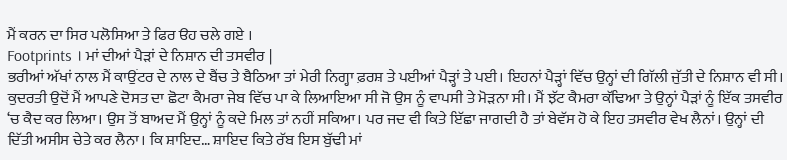ਮੈਂ ਕਰਨ ਦਾ ਸਿਰ ਪਲੋਸਿਆ ਤੇ ਫਿਰ ੳਹ ਚਲੇ ਗਏ ।
Footprints । ਮਾਂ ਦੀਆਂ ਪੈੜਾਂ ਦੇ ਨਿਸ਼ਾਨ ਦੀ ਤਸਵੀਰ |
ਭਰੀਆਂ ਅੱਖਾਂ ਨਾਲ ਮੈਂ ਕਾਉਂਟਰ ਦੇ ਨਾਲ ਦੇ ਬੈਂਚ ਤੇ ਬੈਠਿਆ ਤਾਂ ਮੇਰੀ ਨਿਗ੍ਹਾ ਫ਼ਰਸ਼ ਤੇ ਪਈਆਂ ਪੈੜ੍ਹਾਂ ਤੇ ਪਈ। ਇਹਨਾਂ ਪੈੜ੍ਹਾਂ ਵਿੱਚ ਉਨ੍ਹਾਂ ਦੀ ਗਿੱਲੀ ਜੁੱਤੀ ਦੇ ਨਿਸ਼ਾਨ ਵੀ ਸੀ। ਕੁਦਰਤੀ ਉਦੋਂ ਮੈਂ ਆਪਣੇ ਦੋਸਤ ਦਾ ਛੋਟਾ ਕੈਮਰਾ ਜੇਬ ਵਿੱਚ ਪਾ ਕੇ ਲਿਆਇਆ ਸੀ ਜੋ ਉਸ ਨੂੰ ਵਾਪਸੀ ਤੇ ਮੋੜਨਾ ਸੀ। ਮੈਂ ਝੱਟ ਕੈਮਰਾ ਕੱਢਿਆ ਤੇ ਉਨ੍ਹਾਂ ਪੈੜਾਂ ਨੂੰ ਇੱਕ ਤਸਵੀਰ ‘ਚ ਕੈਦ ਕਰ ਲਿਆ। ਉਸ ਤੋਂ ਬਾਅਦ ਮੈਂ ਉਨ੍ਹਾਂ ਨੂੰ ਕਦੇ ਮਿਲ ਤਾਂ ਨਹੀਂ ਸਕਿਆ। ਪਰ ਜਦ ਵੀ ਕਿਤੇ ਇੱਛਾ ਜਾਗਦੀ ਹੈ ਤਾਂ ਬੇਵੱਸ ਹੋ ਕੇ ਇਹ ਤਸਵੀਰ ਵੇਖ ਲੈਨਾਂ। ਉਨ੍ਹਾਂ ਦੀ ਦਿੱਤੀ ਅਸੀਸ ਚੇਤੇ ਕਰ ਲੈਨਾ। ਕਿ ਸ਼ਾਇਦ… ਸ਼ਾਇਦ ਕਿਤੇ ਰੱਬ ਇਸ ਬੁੱਢੀ ਮਾਂ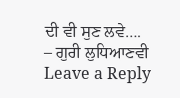ਦੀ ਵੀ ਸੁਣ ਲਵੇ….
– ਗੁਰੀ ਲੁਧਿਆਣਵੀ
Leave a Reply